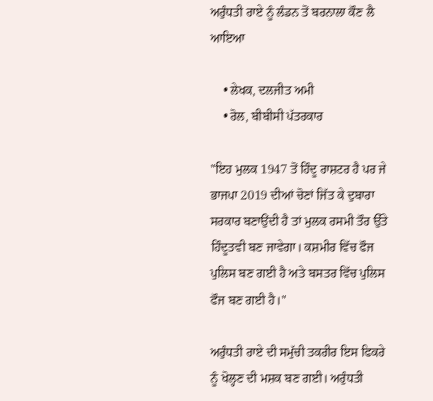ਅਰੁੰਧਤੀ ਰਾਏ ਨੂੰ ਲੰਡਨ ਤੋਂ ਬਰਨਾਲਾ ਕੌਣ ਲੈ ਆਇਆ

    • ਲੇਖਕ, ਦਲਜੀਤ ਅਮੀ
    • ਰੋਲ, ਬੀਬੀਸੀ ਪੱਤਰਕਾਰ

"ਇਹ ਮੁਲਕ 1947 ਤੋਂ ਹਿੰਦੂ ਰਾਸ਼ਟਰ ਹੈ ਪਰ ਜੇ ਭਾਜਪਾ 2019 ਦੀਆਂ ਚੋਣਾਂ ਜਿੱਤ ਕੇ ਦੁਬਾਰਾ ਸਰਕਾਰ ਬਣਾਉਂਦੀ ਹੈ ਤਾਂ ਮੁਲਕ ਰਸਮੀ ਤੌਰ ਉੱਤੇ ਹਿੰਦੂਤਵੀ ਬਣ ਜਾਵੇਗਾ। ਕਸ਼ਮੀਰ ਵਿੱਚ ਫੌਜ ਪੁਲਿਸ ਬਣ ਗਈ ਹੈ ਅਤੇ ਬਸਤਰ ਵਿੱਚ ਪੁਲਿਸ ਫੌਜ ਬਣ ਗਈ ਹੈ।"

ਅਰੁੰਧਤੀ ਰਾਏ ਦੀ ਸਮੁੱਚੀ ਤਕਰੀਰ ਇਸ ਫਿਕਰੇ ਨੂੰ ਖੋਲ੍ਹਣ ਦੀ ਮਸ਼ਕ ਬਣ ਗਈ। ਅਰੁੰਧਤੀ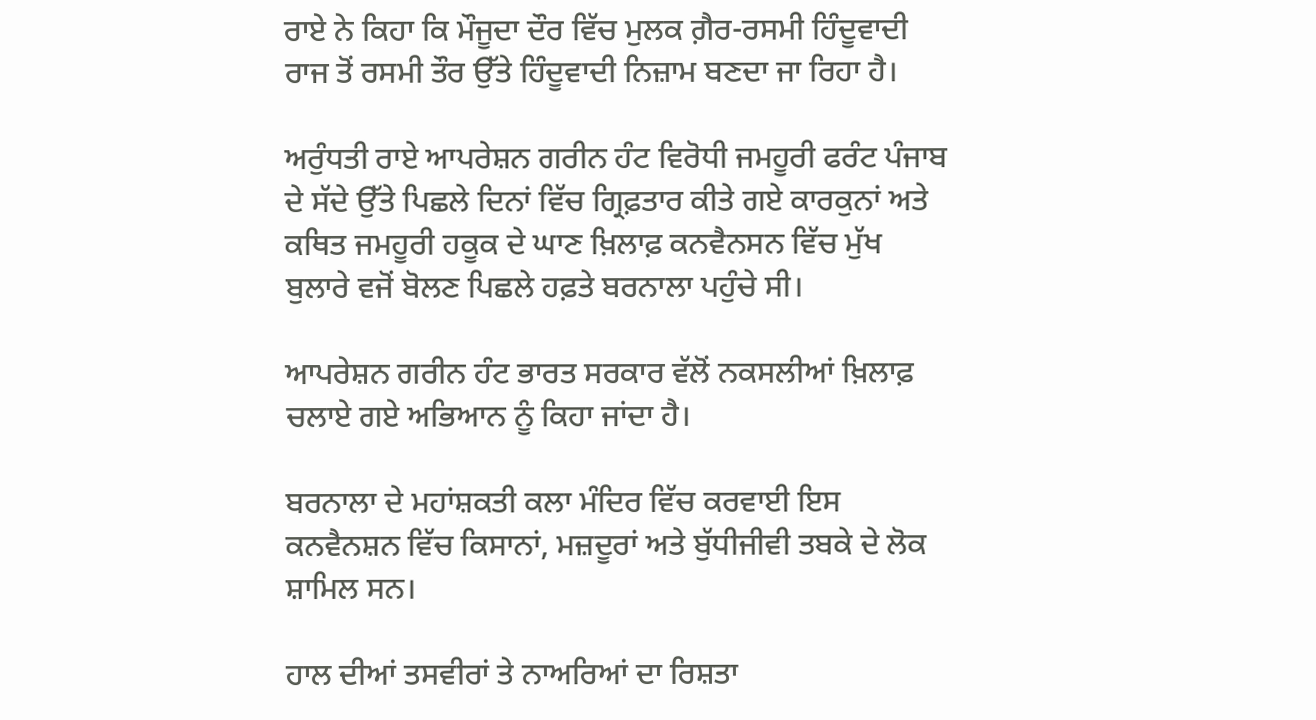ਰਾਏ ਨੇ ਕਿਹਾ ਕਿ ਮੌਜੂਦਾ ਦੌਰ ਵਿੱਚ ਮੁਲਕ ਗ਼ੈਰ-ਰਸਮੀ ਹਿੰਦੂਵਾਦੀ ਰਾਜ ਤੋਂ ਰਸਮੀ ਤੌਰ ਉੱਤੇ ਹਿੰਦੂਵਾਦੀ ਨਿਜ਼ਾਮ ਬਣਦਾ ਜਾ ਰਿਹਾ ਹੈ।

ਅਰੁੰਧਤੀ ਰਾਏ ਆਪਰੇਸ਼ਨ ਗਰੀਨ ਹੰਟ ਵਿਰੋਧੀ ਜਮਹੂਰੀ ਫਰੰਟ ਪੰਜਾਬ ਦੇ ਸੱਦੇ ਉੱਤੇ ਪਿਛਲੇ ਦਿਨਾਂ ਵਿੱਚ ਗ੍ਰਿਫ਼ਤਾਰ ਕੀਤੇ ਗਏ ਕਾਰਕੁਨਾਂ ਅਤੇ ਕਥਿਤ ਜਮਹੂਰੀ ਹਕੂਕ ਦੇ ਘਾਣ ਖ਼ਿਲਾਫ਼ ਕਨਵੈਨਸਨ ਵਿੱਚ ਮੁੱਖ ਬੁਲਾਰੇ ਵਜੋਂ ਬੋਲਣ ਪਿਛਲੇ ਹਫ਼ਤੇ ਬਰਨਾਲਾ ਪਹੁੰਚੇ ਸੀ।

ਆਪਰੇਸ਼ਨ ਗਰੀਨ ਹੰਟ ਭਾਰਤ ਸਰਕਾਰ ਵੱਲੋਂ ਨਕਸਲੀਆਂ ਖ਼ਿਲਾਫ਼ ਚਲਾਏ ਗਏ ਅਭਿਆਨ ਨੂੰ ਕਿਹਾ ਜਾਂਦਾ ਹੈ।

ਬਰਨਾਲਾ ਦੇ ਮਹਾਂਸ਼ਕਤੀ ਕਲਾ ਮੰਦਿਰ ਵਿੱਚ ਕਰਵਾਈ ਇਸ ਕਨਵੈਨਸ਼ਨ ਵਿੱਚ ਕਿਸਾਨਾਂ, ਮਜ਼ਦੂਰਾਂ ਅਤੇ ਬੁੱਧੀਜੀਵੀ ਤਬਕੇ ਦੇ ਲੋਕ ਸ਼ਾਮਿਲ ਸਨ।

ਹਾਲ ਦੀਆਂ ਤਸਵੀਰਾਂ ਤੇ ਨਾਅਰਿਆਂ ਦਾ ਰਿਸ਼ਤਾ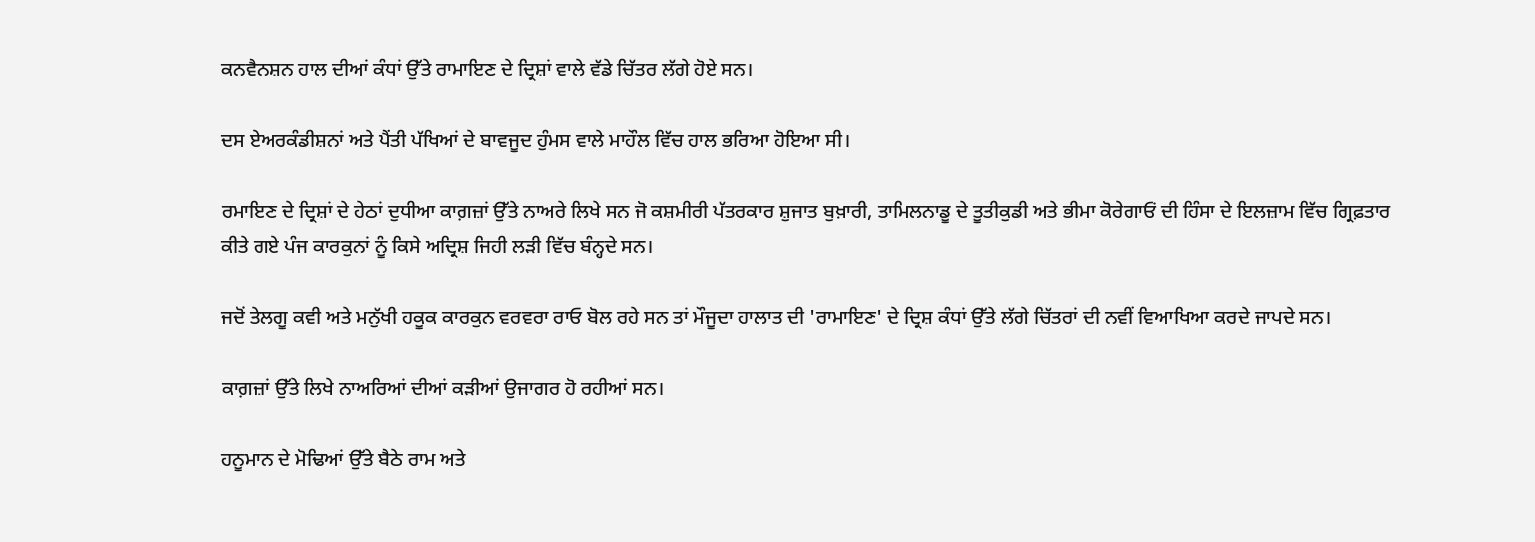ਕਨਵੈਨਸ਼ਨ ਹਾਲ ਦੀਆਂ ਕੰਧਾਂ ਉੱਤੇ ਰਾਮਾਇਣ ਦੇ ਦ੍ਰਿਸ਼ਾਂ ਵਾਲੇ ਵੱਡੇ ਚਿੱਤਰ ਲੱਗੇ ਹੋਏ ਸਨ।

ਦਸ ਏਅਰਕੰਡੀਸ਼ਨਾਂ ਅਤੇ ਪੈਂਤੀ ਪੱਖਿਆਂ ਦੇ ਬਾਵਜੂਦ ਹੁੰਮਸ ਵਾਲੇ ਮਾਹੌਲ ਵਿੱਚ ਹਾਲ ਭਰਿਆ ਹੋਇਆ ਸੀ।

ਰਮਾਇਣ ਦੇ ਦ੍ਰਿਸ਼ਾਂ ਦੇ ਹੇਠਾਂ ਦੁਧੀਆ ਕਾਗ਼ਜ਼ਾਂ ਉੱਤੇ ਨਾਅਰੇ ਲਿਖੇ ਸਨ ਜੋ ਕਸ਼ਮੀਰੀ ਪੱਤਰਕਾਰ ਸ਼ੁਜਾਤ ਬੁਖ਼ਾਰੀ, ਤਾਮਿਲਨਾਡੂ ਦੇ ਤੂਤੀਕੁਡੀ ਅਤੇ ਭੀਮਾ ਕੋਰੇਗਾਓਂ ਦੀ ਹਿੰਸਾ ਦੇ ਇਲਜ਼ਾਮ ਵਿੱਚ ਗ੍ਰਿਫ਼ਤਾਰ ਕੀਤੇ ਗਏ ਪੰਜ ਕਾਰਕੁਨਾਂ ਨੂੰ ਕਿਸੇ ਅਦ੍ਰਿਸ਼ ਜਿਹੀ ਲੜੀ ਵਿੱਚ ਬੰਨ੍ਹਦੇ ਸਨ।

ਜਦੋਂ ਤੇਲਗੂ ਕਵੀ ਅਤੇ ਮਨੁੱਖੀ ਹਕੂਕ ਕਾਰਕੁਨ ਵਰਵਰਾ ਰਾਓ ਬੋਲ ਰਹੇ ਸਨ ਤਾਂ ਮੌਜੂਦਾ ਹਾਲਾਤ ਦੀ 'ਰਾਮਾਇਣ' ਦੇ ਦ੍ਰਿਸ਼ ਕੰਧਾਂ ਉੱਤੇ ਲੱਗੇ ਚਿੱਤਰਾਂ ਦੀ ਨਵੀਂ ਵਿਆਖਿਆ ਕਰਦੇ ਜਾਪਦੇ ਸਨ।

ਕਾਗ਼ਜ਼ਾਂ ਉੱਤੇ ਲਿਖੇ ਨਾਅਰਿਆਂ ਦੀਆਂ ਕੜੀਆਂ ਉਜਾਗਰ ਹੋ ਰਹੀਆਂ ਸਨ।

ਹਨੂਮਾਨ ਦੇ ਮੋਢਿਆਂ ਉੱਤੇ ਬੈਠੇ ਰਾਮ ਅਤੇ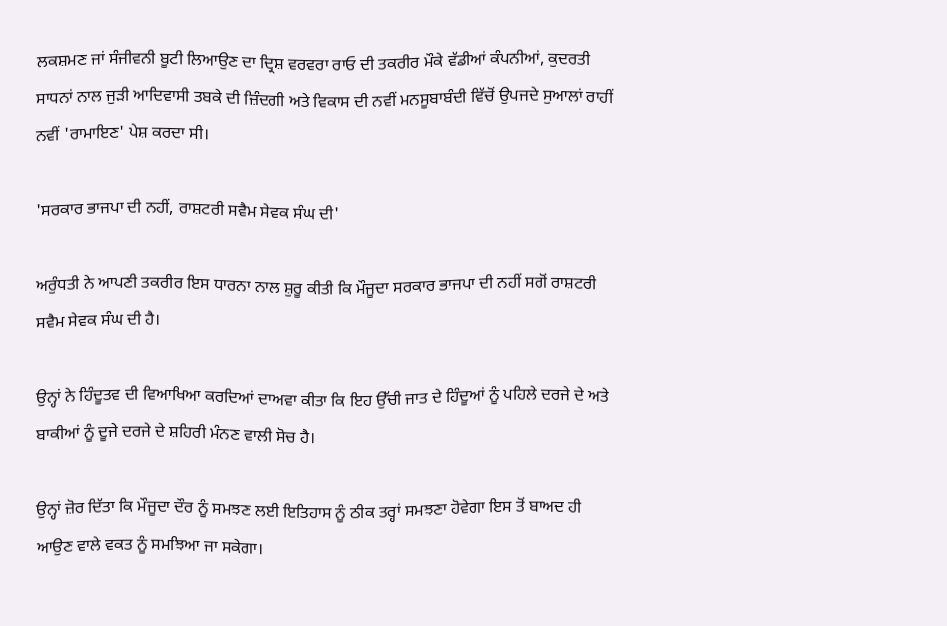ਲਕਸ਼ਮਣ ਜਾਂ ਸੰਜੀਵਨੀ ਬੂਟੀ ਲਿਆਉਣ ਦਾ ਦ੍ਰਿਸ਼ ਵਰਵਰਾ ਰਾਓ ਦੀ ਤਕਰੀਰ ਮੌਕੇ ਵੱਡੀਆਂ ਕੰਪਨੀਆਂ, ਕੁਦਰਤੀ ਸਾਧਨਾਂ ਨਾਲ ਜੁੜੀ ਆਦਿਵਾਸੀ ਤਬਕੇ ਦੀ ਜ਼ਿੰਦਗੀ ਅਤੇ ਵਿਕਾਸ ਦੀ ਨਵੀਂ ਮਨਸੂਬਾਬੰਦੀ ਵਿੱਚੋਂ ਉਪਜਦੇ ਸੁਆਲਾਂ ਰਾਹੀਂ ਨਵੀਂ 'ਰਾਮਾਇਣ' ਪੇਸ਼ ਕਰਦਾ ਸੀ।

'ਸਰਕਾਰ ਭਾਜਪਾ ਦੀ ਨਹੀਂ, ਰਾਸ਼ਟਰੀ ਸਵੈਮ ਸੇਵਕ ਸੰਘ ਦੀ'

ਅਰੁੰਧਤੀ ਨੇ ਆਪਣੀ ਤਕਰੀਰ ਇਸ ਧਾਰਨਾ ਨਾਲ ਸ਼ੁਰੂ ਕੀਤੀ ਕਿ ਮੌਜੂਦਾ ਸਰਕਾਰ ਭਾਜਪਾ ਦੀ ਨਹੀਂ ਸਗੋਂ ਰਾਸ਼ਟਰੀ ਸਵੈਮ ਸੇਵਕ ਸੰਘ ਦੀ ਹੈ।

ਉਨ੍ਹਾਂ ਨੇ ਹਿੰਦੂਤਵ ਦੀ ਵਿਆਖਿਆ ਕਰਦਿਆਂ ਦਾਅਵਾ ਕੀਤਾ ਕਿ ਇਹ ਉੱਚੀ ਜਾਤ ਦੇ ਹਿੰਦੂਆਂ ਨੂੰ ਪਹਿਲੇ ਦਰਜੇ ਦੇ ਅਤੇ ਬਾਕੀਆਂ ਨੂੰ ਦੂਜੇ ਦਰਜੇ ਦੇ ਸ਼ਹਿਰੀ ਮੰਨਣ ਵਾਲੀ ਸੋਚ ਹੈ।

ਉਨ੍ਹਾਂ ਜ਼ੋਰ ਦਿੱਤਾ ਕਿ ਮੌਜੂਦਾ ਦੌਰ ਨੂੰ ਸਮਝਣ ਲਈ ਇਤਿਹਾਸ ਨੂੰ ਠੀਕ ਤਰ੍ਹਾਂ ਸਮਝਣਾ ਹੋਵੇਗਾ ਇਸ ਤੋਂ ਬਾਅਦ ਹੀ ਆਉਣ ਵਾਲੇ ਵਕਤ ਨੂੰ ਸਮਝਿਆ ਜਾ ਸਕੇਗਾ।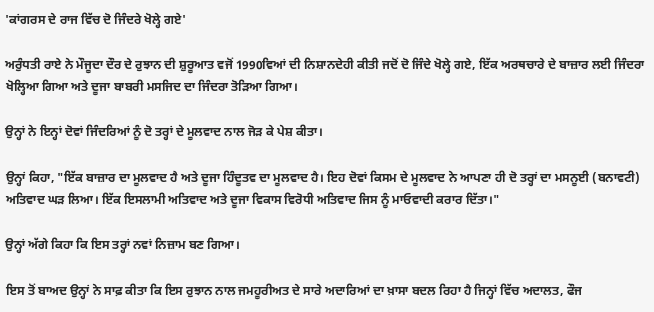'ਕਾਂਗਰਸ ਦੇ ਰਾਜ ਵਿੱਚ ਦੋ ਜਿੰਦਰੇ ਖੋਲ੍ਹੇ ਗਏ'

ਅਰੁੰਧਤੀ ਰਾਏ ਨੇ ਮੌਜੂਦਾ ਦੌਰ ਦੇ ਰੁਝਾਨ ਦੀ ਸ਼ੁਰੂਆਤ ਵਜੋਂ 1990ਵਿਆਂ ਦੀ ਨਿਸ਼ਾਨਦੇਹੀ ਕੀਤੀ ਜਦੋਂ ਦੋ ਜਿੰਦੇ ਖੋਲ੍ਹੇ ਗਏ, ਇੱਕ ਅਰਥਚਾਰੇ ਦੇ ਬਾਜ਼ਾਰ ਲਈ ਜਿੰਦਰਾ ਖੋਲ੍ਹਿਆ ਗਿਆ ਅਤੇ ਦੂਜਾ ਬਾਬਰੀ ਮਸਜਿਦ ਦਾ ਜਿੰਦਰਾ ਤੋੜਿਆ ਗਿਆ।

ਉਨ੍ਹਾਂ ਨੇ ਇਨ੍ਹਾਂ ਦੋਵਾਂ ਜਿੰਦਰਿਆਂ ਨੂੰ ਦੋ ਤਰ੍ਹਾਂ ਦੇ ਮੂਲਵਾਦ ਨਾਲ ਜੋੜ ਕੇ ਪੇਸ਼ ਕੀਤਾ।

ਉਨ੍ਹਾਂ ਕਿਹਾ, "ਇੱਕ ਬਾਜ਼ਾਰ ਦਾ ਮੂਲਵਾਦ ਹੈ ਅਤੇ ਦੂਜਾ ਹਿੰਦੂਤਵ ਦਾ ਮੂਲਵਾਦ ਹੈ। ਇਹ ਦੋਵਾਂ ਕਿਸਮ ਦੇ ਮੂਲਵਾਦ ਨੇ ਆਪਣਾ ਹੀ ਦੋ ਤਰ੍ਹਾਂ ਦਾ ਮਸਨੂਈ (ਬਨਾਵਟੀ) ਅਤਿਵਾਦ ਘੜ ਲਿਆ। ਇੱਕ ਇਸਲਾਮੀ ਅਤਿਵਾਦ ਅਤੇ ਦੂਜਾ ਵਿਕਾਸ ਵਿਰੋਧੀ ਅਤਿਵਾਦ ਜਿਸ ਨੂੰ ਮਾਓਵਾਦੀ ਕਰਾਰ ਦਿੱਤਾ।"

ਉਨ੍ਹਾਂ ਅੱਗੇ ਕਿਹਾ ਕਿ ਇਸ ਤਰ੍ਹਾਂ ਨਵਾਂ ਨਿਜ਼ਾਮ ਬਣ ਗਿਆ।

ਇਸ ਤੋਂ ਬਾਅਦ ਉਨ੍ਹਾਂ ਨੇ ਸਾਫ਼ ਕੀਤਾ ਕਿ ਇਸ ਰੁਝਾਨ ਨਾਲ ਜਮਹੂਰੀਅਤ ਦੇ ਸਾਰੇ ਅਦਾਰਿਆਂ ਦਾ ਖ਼ਾਸਾ ਬਦਲ ਰਿਹਾ ਹੈ ਜਿਨ੍ਹਾਂ ਵਿੱਚ ਅਦਾਲਤ, ਫੌਜ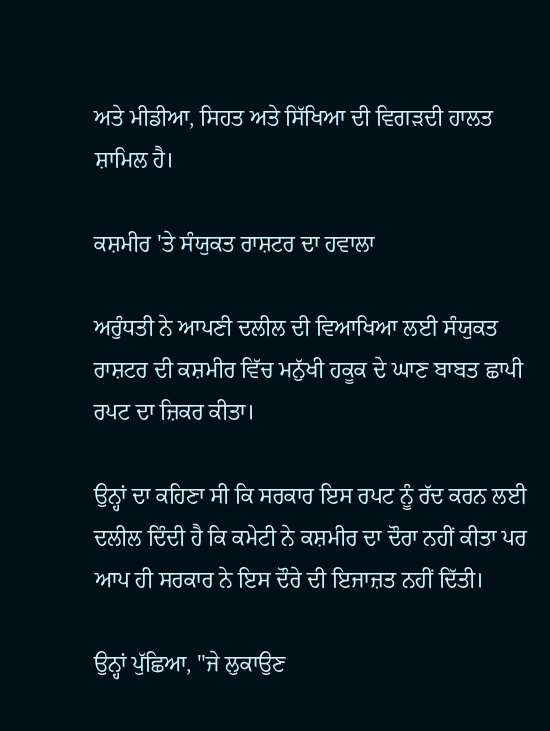ਅਤੇ ਮੀਡੀਆ, ਸਿਹਤ ਅਤੇ ਸਿੱਖਿਆ ਦੀ ਵਿਗੜਦੀ ਹਾਲਤ ਸ਼ਾਮਿਲ ਹੈ।

ਕਸ਼ਮੀਰ 'ਤੇ ਸੰਯੁਕਤ ਰਾਸ਼ਟਰ ਦਾ ਹਵਾਲਾ

ਅਰੁੰਧਤੀ ਨੇ ਆਪਣੀ ਦਲੀਲ ਦੀ ਵਿਆਖਿਆ ਲਈ ਸੰਯੁਕਤ ਰਾਸ਼ਟਰ ਦੀ ਕਸ਼ਮੀਰ ਵਿੱਚ ਮਨੁੱਖੀ ਹਕੂਕ ਦੇ ਘਾਣ ਬਾਬਤ ਛਾਪੀ ਰਪਟ ਦਾ ਜ਼ਿਕਰ ਕੀਤਾ।

ਉਨ੍ਹਾਂ ਦਾ ਕਹਿਣਾ ਸੀ ਕਿ ਸਰਕਾਰ ਇਸ ਰਪਟ ਨੂੰ ਰੱਦ ਕਰਨ ਲਈ ਦਲੀਲ ਦਿੰਦੀ ਹੈ ਕਿ ਕਮੇਟੀ ਨੇ ਕਸ਼ਮੀਰ ਦਾ ਦੌਰਾ ਨਹੀਂ ਕੀਤਾ ਪਰ ਆਪ ਹੀ ਸਰਕਾਰ ਨੇ ਇਸ ਦੌਰੇ ਦੀ ਇਜਾਜ਼ਤ ਨਹੀਂ ਦਿੱਤੀ।

ਉਨ੍ਹਾਂ ਪੁੱਛਿਆ, "ਜੇ ਲੁਕਾਉਣ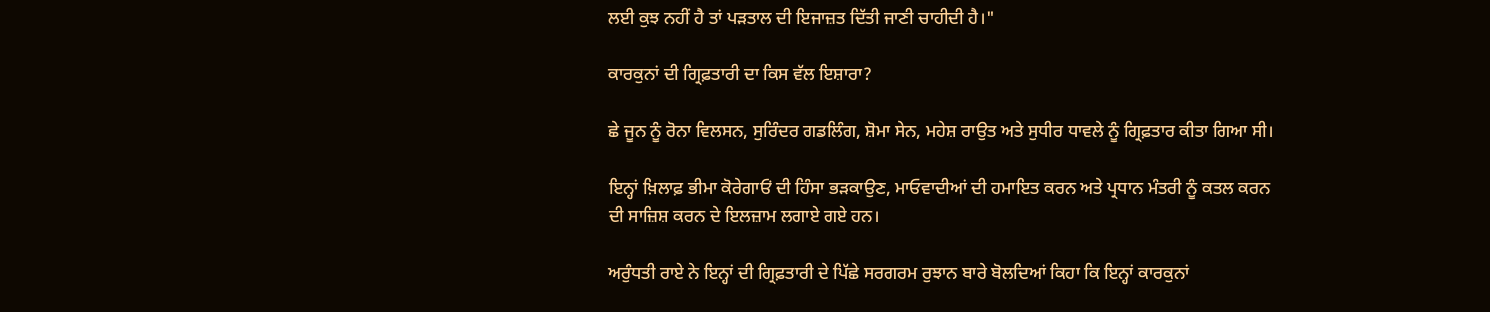ਲਈ ਕੁਝ ਨਹੀਂ ਹੈ ਤਾਂ ਪੜਤਾਲ ਦੀ ਇਜਾਜ਼ਤ ਦਿੱਤੀ ਜਾਣੀ ਚਾਹੀਦੀ ਹੈ।"

ਕਾਰਕੁਨਾਂ ਦੀ ਗ੍ਰਿਫ਼ਤਾਰੀ ਦਾ ਕਿਸ ਵੱਲ ਇਸ਼ਾਰਾ?

ਛੇ ਜੂਨ ਨੂੰ ਰੋਨਾ ਵਿਲਸਨ, ਸੁਰਿੰਦਰ ਗਡਲਿੰਗ, ਸ਼ੋਮਾ ਸੇਨ, ਮਹੇਸ਼ ਰਾਉਤ ਅਤੇ ਸੁਧੀਰ ਧਾਵਲੇ ਨੂੰ ਗ੍ਰਿਫ਼ਤਾਰ ਕੀਤਾ ਗਿਆ ਸੀ।

ਇਨ੍ਹਾਂ ਖ਼ਿਲਾਫ਼ ਭੀਮਾ ਕੋਰੇਗਾਓਂ ਦੀ ਹਿੰਸਾ ਭੜਕਾਉਣ, ਮਾਓਵਾਦੀਆਂ ਦੀ ਹਮਾਇਤ ਕਰਨ ਅਤੇ ਪ੍ਰਧਾਨ ਮੰਤਰੀ ਨੂੰ ਕਤਲ ਕਰਨ ਦੀ ਸਾਜ਼ਿਸ਼ ਕਰਨ ਦੇ ਇਲਜ਼ਾਮ ਲਗਾਏ ਗਏ ਹਨ।

ਅਰੁੰਧਤੀ ਰਾਏ ਨੇ ਇਨ੍ਹਾਂ ਦੀ ਗ੍ਰਿਫ਼ਤਾਰੀ ਦੇ ਪਿੱਛੇ ਸਰਗਰਮ ਰੁਝਾਨ ਬਾਰੇ ਬੋਲਦਿਆਂ ਕਿਹਾ ਕਿ ਇਨ੍ਹਾਂ ਕਾਰਕੁਨਾਂ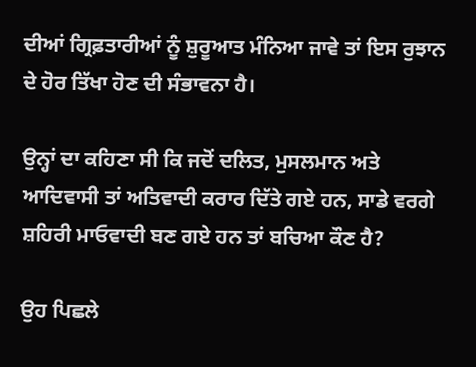ਦੀਆਂ ਗ੍ਰਿਫ਼ਤਾਰੀਆਂ ਨੂੰ ਸ਼ੁਰੂਆਤ ਮੰਨਿਆ ਜਾਵੇ ਤਾਂ ਇਸ ਰੁਝਾਨ ਦੇ ਹੋਰ ਤਿੱਖਾ ਹੋਣ ਦੀ ਸੰਭਾਵਨਾ ਹੈ।

ਉਨ੍ਹਾਂ ਦਾ ਕਹਿਣਾ ਸੀ ਕਿ ਜਦੋਂ ਦਲਿਤ, ਮੁਸਲਮਾਨ ਅਤੇ ਆਦਿਵਾਸੀ ਤਾਂ ਅਤਿਵਾਦੀ ਕਰਾਰ ਦਿੱਤੇ ਗਏ ਹਨ, ਸਾਡੇ ਵਰਗੇ ਸ਼ਹਿਰੀ ਮਾਓਵਾਦੀ ਬਣ ਗਏ ਹਨ ਤਾਂ ਬਚਿਆ ਕੌਣ ਹੈ?

ਉਹ ਪਿਛਲੇ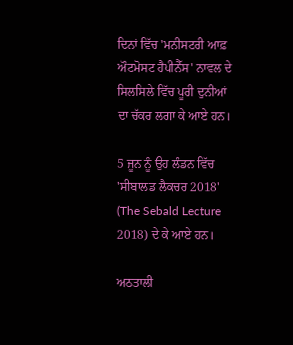ਦਿਨਾਂ ਵਿੱਚ 'ਮਨੀਸਟਰੀ ਆਫ਼ ਔਟਮੋਸਟ ਹੈਪੀਨੈੱਸ' ਨਾਵਲ ਦੇ ਸਿਲਸਿਲੇ ਵਿੱਚ ਪੂਰੀ ਦੁਨੀਆਂ ਦਾ ਚੱਕਰ ਲਗਾ ਕੇ ਆਏ ਹਨ।

5 ਜੂਨ ਨੂੰ ਉਹ ਲੰਡਨ ਵਿੱਚ 'ਸੀਬਾਲਡ ਲੈਕਚਰ 2018' (The Sebald Lecture 2018) ਦੇ ਕੇ ਆਏ ਹਨ।

ਅਠਤਾਲੀ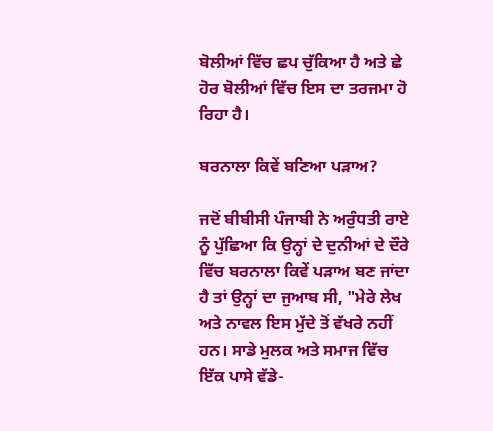ਬੋਲੀਆਂ ਵਿੱਚ ਛਪ ਚੁੱਕਿਆ ਹੈ ਅਤੇ ਛੇ ਹੋਰ ਬੋਲੀਆਂ ਵਿੱਚ ਇਸ ਦਾ ਤਰਜਮਾ ਹੋ ਰਿਹਾ ਹੈ।

ਬਰਨਾਲਾ ਕਿਵੇਂ ਬਣਿਆ ਪੜਾਅ?

ਜਦੋਂ ਬੀਬੀਸੀ ਪੰਜਾਬੀ ਨੇ ਅਰੁੰਧਤੀ ਰਾਏ ਨੂੰ ਪੁੱਛਿਆ ਕਿ ਉਨ੍ਹਾਂ ਦੇ ਦੁਨੀਆਂ ਦੇ ਦੌਰੇ ਵਿੱਚ ਬਰਨਾਲਾ ਕਿਵੇਂ ਪੜਾਅ ਬਣ ਜਾਂਦਾ ਹੈ ਤਾਂ ਉਨ੍ਹਾਂ ਦਾ ਜੁਆਬ ਸੀ, "ਮੇਰੇ ਲੇਖ ਅਤੇ ਨਾਵਲ ਇਸ ਮੁੱਦੇ ਤੋਂ ਵੱਖਰੇ ਨਹੀਂ ਹਨ। ਸਾਡੇ ਮੁਲਕ ਅਤੇ ਸਮਾਜ ਵਿੱਚ ਇੱਕ ਪਾਸੇ ਵੱਡੇ-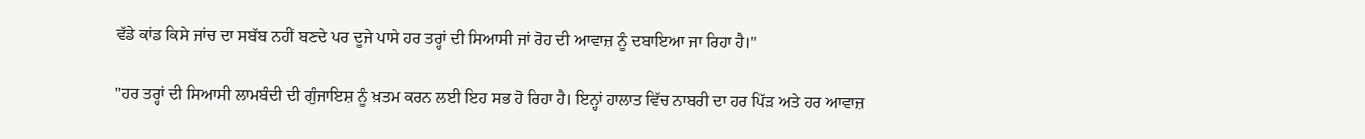ਵੱਡੇ ਕਾਂਡ ਕਿਸੇ ਜਾਂਚ ਦਾ ਸਬੱਬ ਨਹੀਂ ਬਣਦੇ ਪਰ ਦੂਜੇ ਪਾਸੇ ਹਰ ਤਰ੍ਹਾਂ ਦੀ ਸਿਆਸੀ ਜਾਂ ਰੋਹ ਦੀ ਆਵਾਜ਼ ਨੂੰ ਦਬਾਇਆ ਜਾ ਰਿਹਾ ਹੈ।''

"ਹਰ ਤਰ੍ਹਾਂ ਦੀ ਸਿਆਸੀ ਲਾਮਬੰਦੀ ਦੀ ਗੁੰਜਾਇਸ਼ ਨੂੰ ਖ਼ਤਮ ਕਰਨ ਲਈ ਇਹ ਸਭ ਹੋ ਰਿਹਾ ਹੈ। ਇਨ੍ਹਾਂ ਹਾਲਾਤ ਵਿੱਚ ਨਾਬਰੀ ਦਾ ਹਰ ਪਿੱੜ ਅਤੇ ਹਰ ਆਵਾਜ਼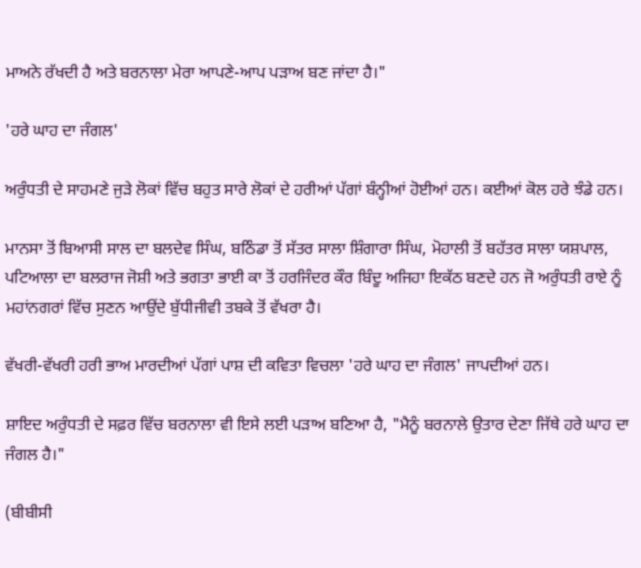ਮਾਅਨੇ ਰੱਖਦੀ ਹੈ ਅਤੇ ਬਰਨਾਲਾ ਮੇਰਾ ਆਪਣੇ-ਆਪ ਪੜਾਅ ਬਣ ਜਾਂਦਾ ਹੈ।"

'ਹਰੇ ਘਾਹ ਦਾ ਜੰਗਲ'

ਅਰੁੰਧਤੀ ਦੇ ਸਾਹਮਣੇ ਜੁੜੇ ਲੋਕਾਂ ਵਿੱਚ ਬਹੁਤ ਸਾਰੇ ਲੋਕਾਂ ਦੇ ਹਰੀਆਂ ਪੱਗਾਂ ਬੰਨ੍ਹੀਆਂ ਹੋਈਆਂ ਹਨ। ਕਈਆਂ ਕੋਲ ਹਰੇ ਝੰਡੇ ਹਨ।

ਮਾਨਸਾ ਤੋਂ ਬਿਆਸੀ ਸਾਲ ਦਾ ਬਲਦੇਵ ਸਿੰਘ, ਬਠਿੰਡਾ ਤੋਂ ਸੱਤਰ ਸਾਲਾ ਸ਼ਿੰਗਾਰਾ ਸਿੰਘ, ਮੋਹਾਲੀ ਤੋਂ ਬਹੱਤਰ ਸਾਲਾ ਯਸ਼ਪਾਲ, ਪਟਿਆਲਾ ਦਾ ਬਲਰਾਜ ਜੋਸ਼ੀ ਅਤੇ ਭਗਤਾ ਭਾਈ ਕਾ ਤੋਂ ਹਰਜਿੰਦਰ ਕੌਰ ਬਿੰਦੂ ਅਜਿਹਾ ਇਕੱਠ ਬਣਦੇ ਹਨ ਜੋ ਅਰੁੰਧਤੀ ਰਾਏ ਨੂੰ ਮਹਾਂਨਗਰਾਂ ਵਿੱਚ ਸੁਣਨ ਆਉਂਦੇ ਬੁੱਧੀਜੀਵੀ ਤਬਕੇ ਤੋਂ ਵੱਖਰਾ ਹੈ।

ਵੱਖਰੀ-ਵੱਖਰੀ ਹਰੀ ਭਾਅ ਮਾਰਦੀਆਂ ਪੱਗਾਂ ਪਾਸ਼ ਦੀ ਕਵਿਤਾ ਵਿਚਲਾ 'ਹਰੇ ਘਾਹ ਦਾ ਜੰਗਲ' ਜਾਪਦੀਆਂ ਹਨ।

ਸ਼ਾਇਦ ਅਰੁੰਧਤੀ ਦੇ ਸਫ਼ਰ ਵਿੱਚ ਬਰਨਾਲਾ ਵੀ ਇਸੇ ਲਈ ਪੜਾਅ ਬਣਿਆ ਹੈ, "ਮੈਨੂੰ ਬਰਨਾਲੇ ਉਤਾਰ ਦੇਣਾ ਜਿੱਥੇ ਹਰੇ ਘਾਹ ਦਾ ਜੰਗਲ ਹੈ।"

(ਬੀਬੀਸੀ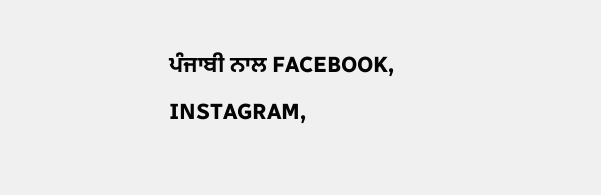ਪੰਜਾਬੀ ਨਾਲ FACEBOOK, INSTAGRAM,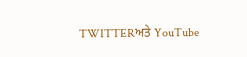TWITTERਅਤੇ YouTube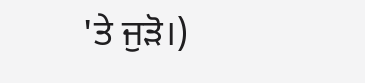'ਤੇ ਜੁੜੋ।)